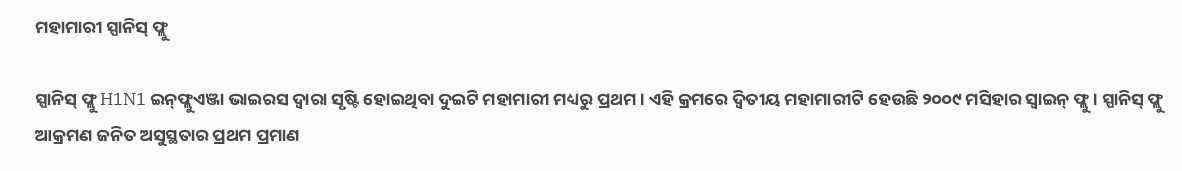ମହାମାରୀ ସ୍ପାନିସ୍‌ ଫ୍ଲୁ

ସ୍ପାନିସ୍‌ ଫ୍ଲୁ H1N1 ଇନ୍‌ଫ୍ଲୁଏଞ୍ଜା ଭାଇରସ ଦ୍ବାରା ସୃଷ୍ଟି ହୋଇଥିବା ଦୁଇଟି ମହାମାରୀ ମଧ୍ୟରୁ ପ୍ରଥମ । ଏହି କ୍ରମରେ ଦ୍ବିତୀୟ ମହାମାରୀଟି ହେଉଛି ୨୦୦୯ ମସିହାର ସ୍ବାଇନ୍‌ ଫ୍ଲୁ । ସ୍ପାନିସ୍‌ ଫ୍ଲୁ ଆକ୍ରମଣ ଜନିତ ଅସୁସ୍ଥତାର ପ୍ରଥମ ପ୍ରମାଣ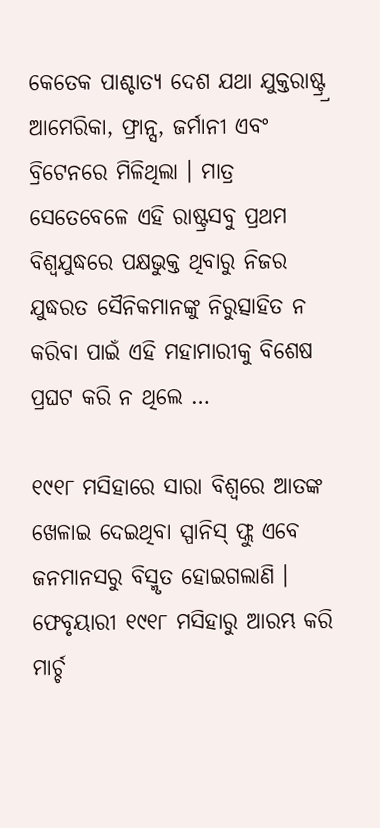କେତେକ ପାଶ୍ଚାତ୍ୟ ଦେଶ ଯଥା ଯୁକ୍ତରାଷ୍ଟ୍ର୍ର ଆମେରିକା, ଫ୍ରାନ୍ସ, ଜର୍ମାନୀ ଏବଂ ବ୍ରିଟେନରେ ମିଳିଥିଲା । ମାତ୍ର ସେତେବେଳେ ଏହି ରାଷ୍ଟ୍ରସବୁ ପ୍ରଥମ ବିଶ୍ବଯୁଦ୍ଧରେ ପକ୍ଷଭୁକ୍ତ ଥିବାରୁ ନିଜର ଯୁଦ୍ଧରତ ସୈନିକମାନଙ୍କୁ ନିରୁତ୍ସାହିତ ନ କରିବା ପାଇଁ ଏହି ମହାମାରୀକୁ ବିଶେଷ ପ୍ରଘଟ କରି ନ ଥିଲେ …

୧୯୧୮ ମସିହାରେ ସାରା ବିଶ୍ବରେ ଆତଙ୍କ ଖେଳାଇ ଦେଇଥିବା ସ୍ପାନିସ୍‌ ଫ୍ଲୁ ଏବେ ଜନମାନସରୁ ବିସ୍ମୃତ ହୋଇଗଲାଣି ।
ଫେବୃୟାରୀ ୧୯୧୮ ମସିହାରୁ ଆରମ୍ଭ କରି ମାର୍ଚ୍ଚ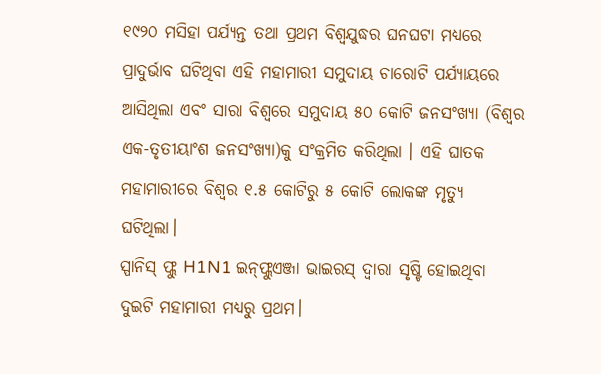୧୯୨୦ ମସିହା ପର୍ଯ୍ୟନ୍ତ ତଥା ପ୍ରଥମ ବିଶ୍ବଯୁଦ୍ଧର ଘନଘଟା ମଧ୍ୟରେ ପ୍ରାଦୁର୍ଭାବ ଘଟିଥିବା ଏହି ମହାମାରୀ ସମୁଦାୟ ଚାରୋଟି ପର୍ଯ୍ୟାୟରେ ଆସିଥିଲା ଏବଂ ସାରା ବିଶ୍ବରେ ସମୁଦାୟ ୫୦ କୋଟି ଜନସଂଖ୍ୟା (ବିଶ୍ବର ଏକ-ତୃତୀୟାଂଶ ଜନସଂଖ୍ୟା)କୁ ସଂକ୍ରମିତ କରିଥିଲା । ଏହି ଘାତକ ମହାମାରୀରେ ବିଶ୍ବର ୧.୫ କୋଟିରୁ ୫ କୋଟି ଲୋକଙ୍କ ମୃତ୍ୟୁ ଘଟିଥିଲା।
ସ୍ପାନିସ୍‌ ଫ୍ଲୁ H1N1 ଇନ୍‌ଫ୍ଲୁଏଞ୍ଜା ଭାଇରସ୍‌ ଦ୍ବାରା ସୃଷ୍ଟି ହୋଇଥିବା ଦୁଇଟି ମହାମାରୀ ମଧ୍ୟରୁ ପ୍ରଥମ।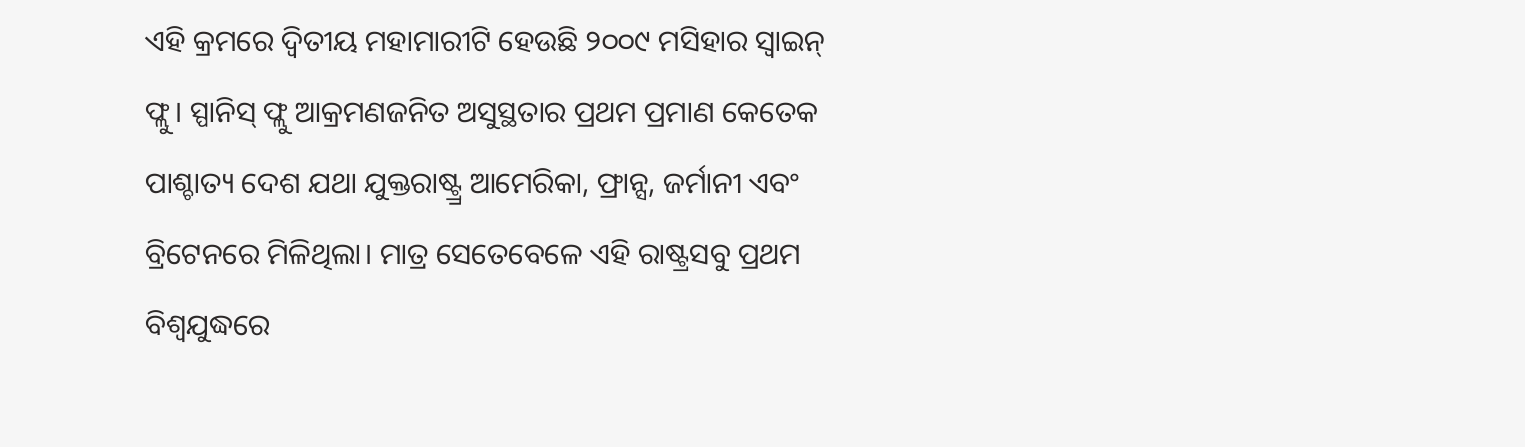ଏହି କ୍ରମରେ ଦ୍ବିତୀୟ ମହାମାରୀଟି ହେଉଛି ୨୦୦୯ ମସିହାର ସ୍ବାଇନ୍‌ ଫ୍ଲୁ। ସ୍ପାନିସ୍‌ ଫ୍ଲୁ ଆକ୍ରମଣଜନିତ ଅସୁସ୍ଥତାର ପ୍ରଥମ ପ୍ରମାଣ କେତେକ ପାଶ୍ଚାତ୍ୟ ଦେଶ ଯଥା ଯୁକ୍ତରାଷ୍ଟ୍ର୍ର ଆମେରିକା, ଫ୍ରାନ୍ସ, ଜର୍ମାନୀ ଏବଂ ବ୍ରିଟେନରେ ମିଳିଥିଲା। ମାତ୍ର ସେତେବେଳେ ଏହି ରାଷ୍ଟ୍ରସବୁ ପ୍ରଥମ ବିଶ୍ବଯୁଦ୍ଧରେ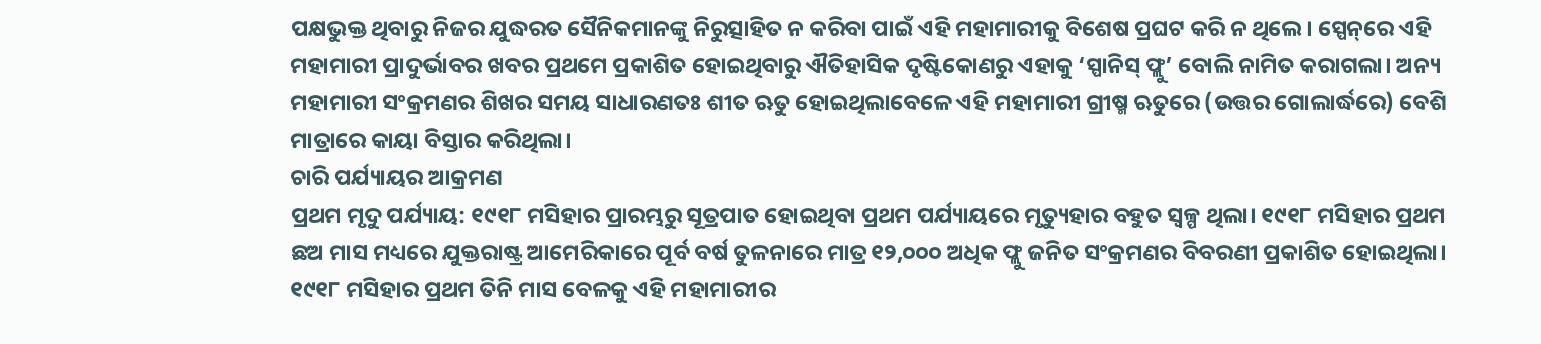ପକ୍ଷଭୁକ୍ତ ଥିବାରୁ ନିଜର ଯୁଦ୍ଧରତ ସୈନିକମାନଙ୍କୁ ନିରୁତ୍ସାହିତ ନ କରିବା ପାଇଁ ଏହି ମହାମାରୀକୁ ବିଶେଷ ପ୍ରଘଟ କରି ନ ଥିଲେ। ସ୍ପେନ୍‌ରେ ଏହି ମହାମାରୀ ପ୍ରାଦୁର୍ଭାବର ଖବର ପ୍ରଥମେ ପ୍ରକାଶିତ ହୋଇଥିବାରୁ ଐତିହାସିକ ଦୃଷ୍ଟିକୋଣରୁ ଏହାକୁ ‘ସ୍ପାନିସ୍‌ ଫ୍ଲୁ’ ବୋଲି ନାମିତ କରାଗଲା। ଅନ୍ୟ ମହାମାରୀ ସଂକ୍ରମଣର ଶିଖର ସମୟ ସାଧାରଣତଃ ଶୀତ ଋତୁ ହୋଇଥିଲାବେଳେ ଏହି ମହାମାରୀ ଗ୍ରୀଷ୍ମ ଋତୁରେ (ଉତ୍ତର ଗୋଲାର୍ଦ୍ଧରେ) ବେଶି ମାତ୍ରାରେ କାୟା ବିସ୍ତାର କରିଥିଲା।
ଚାରି ପର୍ଯ୍ୟାୟର ଆକ୍ରମଣ
ପ୍ରଥମ ମୃଦୁ ପର୍ଯ୍ୟାୟ: ୧୯୧୮ ମସିହାର ପ୍ରାରମ୍ଭରୁ ସୂତ୍ରପାତ ହୋଇଥିବା ପ୍ରଥମ ପର୍ଯ୍ୟାୟରେ ମୃତ୍ୟୁହାର ବହୁତ ସ୍ବଳ୍ପ ଥିଲା। ୧୯୧୮ ମସିହାର ପ୍ରଥମ ଛଅ ମାସ ମଧ୍ୟରେ ଯୁକ୍ତରାଷ୍ଟ୍ର ଆମେରିକାରେ ପୂର୍ବ ବର୍ଷ ତୁଳନାରେ ମାତ୍ର ୧୨,୦୦୦ ଅଧିକ ଫ୍ଲୁ ଜନିତ ସଂକ୍ରମଣର ବିବରଣୀ ପ୍ରକାଶିତ ହୋଇଥିଲା। ୧୯୧୮ ମସିହାର ପ୍ରଥମ ତିନି ମାସ ବେଳକୁ ଏହି ମହାମାରୀର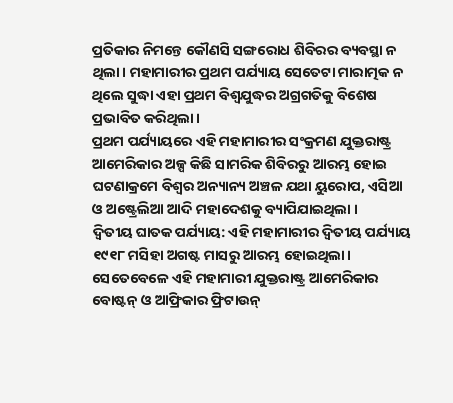ପ୍ରତିକାର ନିମନ୍ତେ କୌଣସି ସଙ୍ଗରୋଧ ଶିବିରର ବ୍ୟବସ୍ଥା ନ ଥିଲା। ମହାମାରୀର ପ୍ରଥମ ପର୍ଯ୍ୟାୟ ସେତେଟା ମାରାତ୍ମକ ନ ଥିଲେ ସୁଦ୍ଧା ଏହା ପ୍ରଥମ ବିଶ୍ବଯୁଦ୍ଧର ଅଗ୍ରଗତିକୁ ବିଶେଷ ପ୍ରଭାବିତ କରିଥିଲା।
ପ୍ରଥମ ପର୍ଯ୍ୟାୟରେ ଏହି ମହାମାରୀର ସଂକ୍ରମଣ ଯୁକ୍ତରାଷ୍ଟ୍ର ଆମେରିକାର ଅଳ୍ପ କିଛି ସାମରିକ ଶିବିରରୁ ଆରମ୍ଭ ହୋଇ ଘଟଣାକ୍ରମେ ବିଶ୍ବର ଅନ୍ୟାନ୍ୟ ଅଞ୍ଚଳ ଯଥା ୟୁରୋପ, ଏସିଆ ଓ ଅଷ୍ଟ୍ରେଲିଆ ଆଦି ମହାଦେଶକୁ ବ୍ୟାପିଯାଇଥିଲା ।
ଦ୍ବିତୀୟ ଘାତକ ପର୍ଯ୍ୟାୟ: ଏହି ମହାମାରୀର ଦ୍ବିତୀୟ ପର୍ଯ୍ୟାୟ ୧୯୧୮ ମସିହା ଅଗଷ୍ଟ ମାସରୁ ଆରମ୍ଭ ହୋଇଥିଲା। ସେତେବେଳେ ଏହି ମହାମାରୀ ଯୁକ୍ତରାଷ୍ଟ୍ର ଆମେରିକାର ବୋଷ୍ଟନ୍‌ ଓ ଆଫ୍ରିକାର ଫ୍ରିଟାଉନ୍‌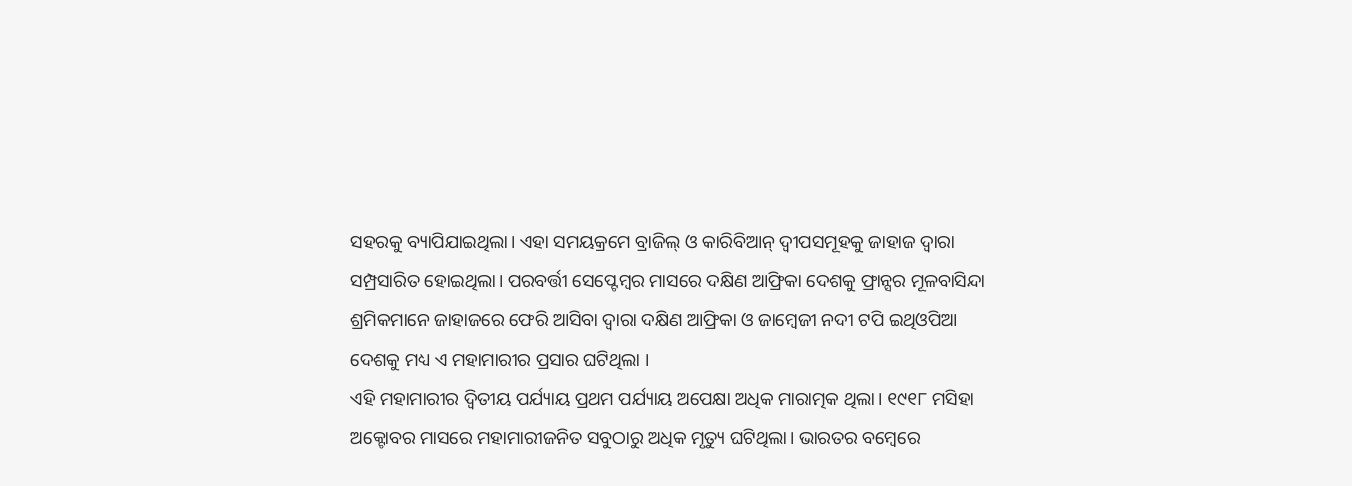ସହରକୁ ବ୍ୟାପିଯାଇଥିଲା। ଏହା ସମୟକ୍ରମେ ବ୍ରାଜିଲ୍‌ ଓ କାରିବିଆନ୍‌ ଦ୍ବୀପସମୂହକୁ ଜାହାଜ ଦ୍ବାରା ସମ୍ପ୍ରସାରିତ ହୋଇଥିଲା। ପରବର୍ତ୍ତୀ ସେପ୍ଟେମ୍ବର ମାସରେ ଦକ୍ଷିଣ ଆଫ୍ରିକା ଦେଶକୁ ଫ୍ରାନ୍ସର ମୂଳବାସିନ୍ଦା ଶ୍ରମିକମାନେ ଜାହାଜରେ ଫେରି ଆସିବା ଦ୍ବାରା ଦକ୍ଷିଣ ଆଫ୍ରିକା ଓ ଜାମ୍ବେଜୀ ନଦୀ ଟପି ଇଥିଓପିଆ ଦେଶକୁ ମଧ୍ୟ ଏ ମହାମାରୀର ପ୍ରସାର ଘଟିଥିଲା ।
ଏହି ମହାମାରୀର ଦ୍ବିତୀୟ ପର୍ଯ୍ୟାୟ ପ୍ରଥମ ପର୍ଯ୍ୟାୟ ଅପେକ୍ଷା ଅଧିକ ମାରାତ୍ମକ ଥିଲା। ୧୯୧୮ ମସିହା ଅକ୍ଟୋବର ମାସରେ ମହାମାରୀଜନିତ ସବୁଠାରୁ ଅଧିକ ମୃତ୍ୟୁ ଘଟିଥିଲା। ଭାରତର ବମ୍ବେରେ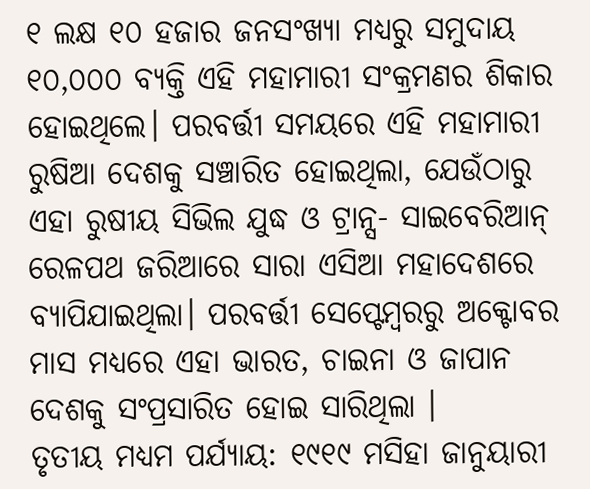୧ ଲକ୍ଷ ୧୦ ହଜାର ଜନସଂଖ୍ୟା ମଧ୍ୟରୁ ସମୁଦାୟ ୧୦,୦୦୦ ବ୍ୟକ୍ତି ଏହି ମହାମାରୀ ସଂକ୍ରମଣର ଶିକାର ହୋଇଥିଲେ। ପରବର୍ତ୍ତୀ ସମୟରେ ଏହି ମହାମାରୀ ରୁଷିଆ ଦେଶକୁ ସଞ୍ଚାରିତ ହୋଇଥିଲା, ଯେଉଁଠାରୁ ଏହା ରୁଷୀୟ ସିଭିଲ ଯୁଦ୍ଧ ଓ ଟ୍ରାନ୍ସ- ସାଇବେରିଆନ୍‌ ରେଳପଥ ଜରିଆରେ ସାରା ଏସିଆ ମହାଦେଶରେ ବ୍ୟାପିଯାଇଥିଲା। ପରବର୍ତ୍ତୀ ସେପ୍ଟେମ୍ବରରୁ ଅକ୍ଟୋବର ମାସ ମଧ୍ୟରେ ଏହା ଭାରତ, ଚାଇନା ଓ ଜାପାନ ଦେଶକୁ ସଂପ୍ରସାରିତ ହୋଇ ସାରିଥିଲା ।
ତୃତୀୟ ମଧ୍ୟମ ପର୍ଯ୍ୟାୟ: ୧୯୧୯ ମସିହା ଜାନୁୟାରୀ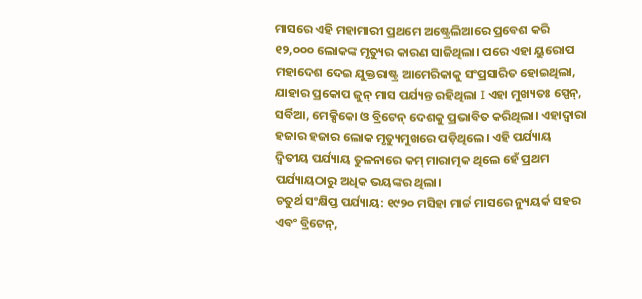ମାସରେ ଏହି ମହାମାରୀ ପ୍ରଥମେ ଅଷ୍ଟ୍ରେଲିଆରେ ପ୍ରବେଶ କରି ୧୨,୦୦୦ ଲୋକଙ୍କ ମୃତ୍ୟୁର କାରଣ ସାଜିଥିଲା। ପରେ ଏହା ୟୁରୋପ ମହାଦେଶ ଦେଇ ଯୁକ୍ତରାଷ୍ଟ୍ର ଆମେରିକାକୁ ସଂପ୍ରସାରିତ ହୋଇଥିଲା, ଯାହାର ପ୍ରକୋପ ଜୁନ୍‌ ମାସ ପର୍ଯ୍ୟନ୍ତ ରହିଥିଲା I ଏହା ମୁଖ୍ୟତଃ ସ୍ପେନ୍‌, ସର୍ବିଆ, ମେକ୍ସିକୋ ଓ ବ୍ରିଟେନ୍‌ ଦେଶକୁ ପ୍ରଭାବିତ କରିଥିଲା। ଏହାଦ୍ବାରା ହଜାର ହଜାର ଲୋକ ମୃତ୍ୟୁମୁଖରେ ପଡ଼ିଥିଲେ। ଏହି ପର୍ଯ୍ୟାୟ ଦ୍ବିତୀୟ ପର୍ଯ୍ୟାୟ ତୁଳନାରେ କମ୍‌ ମାରାତ୍ମକ ଥିଲେ ହେଁ ପ୍ରଥମ ପର୍ଯ୍ୟାୟଠାରୁ ଅଧିକ ଭୟଙ୍କର ଥିଲା।
ଚତୁର୍ଥ ସଂକ୍ଷିପ୍ତ ପର୍ଯ୍ୟାୟ: ୧୯୨୦ ମସିହା ମାର୍ଚ୍ଚ ମାସରେ ନ୍ୟୁୟର୍କ ସହର ଏବଂ ବ୍ରିଟେନ୍‌,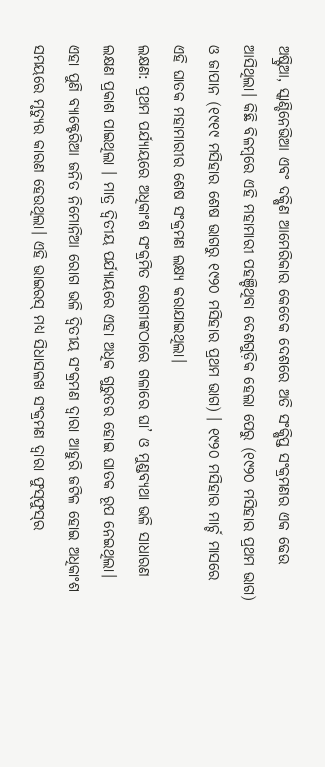ଅଷ୍ଟ୍ରିଆ, ସ୍କାଣ୍ଡିନେଭିଆ ଏବଂ ଦକ୍ଷିଣ ଆମେରିକାର କେତେକ ଦେଶରେ ଅତି ସଂକ୍ଷିପ୍ତ ସଂକ୍ରମଣର ଏକ ଢେଉ ଆସିଥିଲା। କିଛି ବିଳମ୍ବରେ ଏହି ମହାମାରୀ ପହଞ୍ଚିଥିବା ଦେଶଗୁଡ଼ିକ ହେଲା ପେରୁ (୧୯୨୦ ମସିହାର ପ୍ରଥମ ଭାଗ) ଓ ଜାପାନ (୧୯୧୯ ମସିହାର ଶେଷ ଭାଗରୁ ୧୯୨୦ ମସିହାର ପ୍ରଥମ ଭାଗ) । ୧୯୨୦ ମସିହାର ମାର୍ଚ୍ଚ ମାସରେ ଏହି ଘାତକ ମହାମାରୀର ଶେଷ ସଂକ୍ରମଣ ଲକ୍ଷ୍ୟ କରାଯାଇଥିଲା।
ଲକ୍ଷଣ: ପ୍ରଥମ ପର୍ଯ୍ୟାୟରେ ଅଧିକାଂଶ ସଂକ୍ରମିତ ରୋଗୀଙ୍କଠାରେ ଗଳାରେ ଘା’ ଓ ମୁଣ୍ଡବ୍ୟଥା ଭଳି ସାଧାରଣ ଲକ୍ଷଣ ପ୍ରକାଶ ପାଇଥିଲା । ମାତ୍ର ଦ୍ବିତୀୟ ପର୍ଯ୍ୟାୟରେ ଏହା ଅଧିକ ଗୁରୁତର ହୋଇ ଘାତକ ରୂପ ନେଇଥିଲା। ଏହା ପୁଣି ବ୍ୟାକ୍ଟେରିଆ ଜନିତ ନିମୋନିଆ ରୋଗ ଭଳି ଦ୍ବିତୀୟ ସଂକ୍ରମଣ ଦ୍ବାରା ଆହୁରି ଜଟିଳ ହୋଇ ଅଧିକାଂଶ ସମୟରେ ମୃତ୍ୟୁର କାରଣ ହେଉଥିଲା। ଏହି ଭାଇରସ୍‌ ମଧ୍ୟ ସିଧାସଳଖ ସଂକ୍ରମଣ ଦ୍ବାରା ଫୁସ୍‌ଫୁସ୍‌ର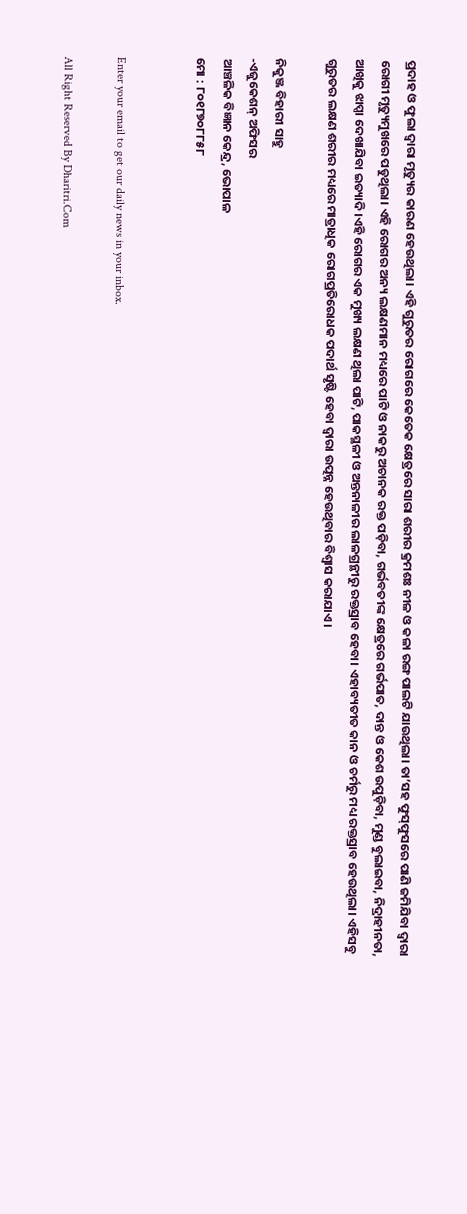ପ୍ରଦାହ ଓ ଫୁଲା ଦ୍ବାରା ମୃତ୍ୟୁର କାରଣ ହେଉଥିଲା। ଏହି ଗୁରୁତର ରୋଗରେ କେତେକ କ୍ଷେତ୍ରରେ ସାରା ଶରୀର କ୍ରମଶଃ ନୀଳ ଓ କଳା ରଙ୍ଗ ପାଲଟି ଯାଉଥିଲା। ତା’ସହ ଫୁସ୍‌ଫୁସରେ ପାଣି ଜମିଯିବା ଦ୍ବାରା ରୋଗୀ ମୃତ୍ୟୁମୁଖରେ ପଡୁଥିଲା। ଏହି ରୋଗର ଅନ୍ୟ ଲକ୍ଷଣମାନ ମଧ୍ୟରେ ପାଟି ଓ ନାକରୁ ଅଚାନକ ରକ୍ତ ପଡ଼ିବା, ଗର୍ଭବତୀଙ୍କ କ୍ଷେତ୍ରରେ ଗର୍ଭପାତ, ଦାନ୍ତ ଓ କେଶ ଉପୁଡ଼ିବା, ମୁଣ୍ଡ ବୁଲାଇବା, ନିଦ୍ରାହୀନତା, ଆଖିକୁ ଝାପ୍ସା ଦେଖାଯିବା ଇତ୍ୟାଦି।ଏହି ରୋଗର ଏକ ମୁଖ୍ୟ ଲକ୍ଷଣ ଥିଲା ପାଟି, ପାକସ୍ଥଳୀ ଓ ଅନ୍ତନାଳୀର ଲାଳଗ୍ରନ୍ଥୀରୁ ରକ୍ତସ୍ରାବ ହେବା। ଏହାବ୍ୟତୀତ କାନ ଓ ଚର୍ମରୁ ମଧ୍ୟ ରକ୍ତସ୍ରାବ ହେଉଥିଲା। ଏହିସବୁ ଗୁରୁତର ଲକ୍ଷଣ ଶରୀର ମଧ୍ୟରେ ମାତ୍ରାଧିକ ରୋଗପ୍ରତିରୋଧକ ପଦାର୍ଥ ସୃଷ୍ଟି ହେବା ଦ୍ବାରା ଉତ୍ପନ୍ନ ହେଉଥିବାର ବିଶ୍ବାସ କରାଯାଏ ।

ନିକୁଞ୍ଜ ବିହାରୀ ସାହୁ
-ଏଜୁକେଶନ୍‌ ଅଫିସର
ଆଞ୍ଚଳିକ ବିଜ୍ଞାନ କେନ୍ଦ୍ର, ଭୋପାଳ
ମୋ : ୮୦୧୮୭୦୮୮୫୮


Enter your email to get our daily news in your inbox.

All Right Reserved By Dharitri.Com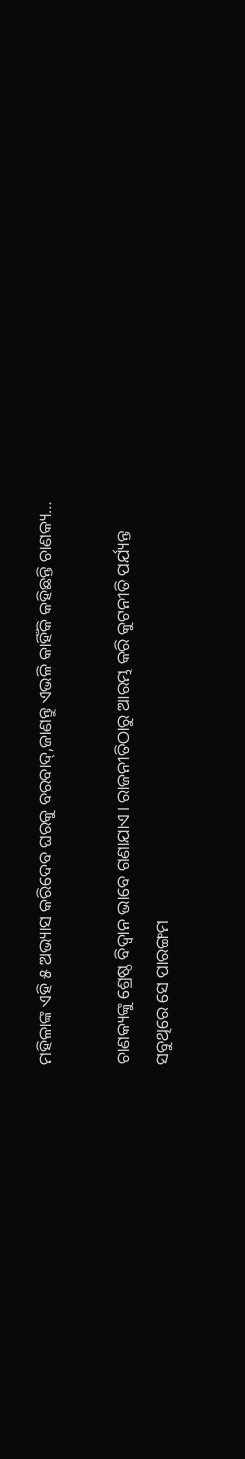ମହିଳାଙ୍କ ଏହି ୫ ଅଭ୍ୟାସ କରିଦେବ ଘରକୁ ବରବାଦ୍‌,ଜାଣନ୍ତୁ ଏଭଳି କାହିଁକି କହିଛନ୍ତି ଚାଣକ୍ୟ…

ଚାଣକ୍ୟଙ୍କୁ ଶ୍ରେଷ୍ଠ ବିଦ୍ୱାନ ଭାବେ ଗଣାଯାଏ। ରାଜନୀତିଠାରୁ ଆରମ୍ଭ କରି କୁଟନୀତି ପର୍ଯ୍ୟନ୍ତ ସବୁଥିରେ ସେ ପାରଙ୍ଗମ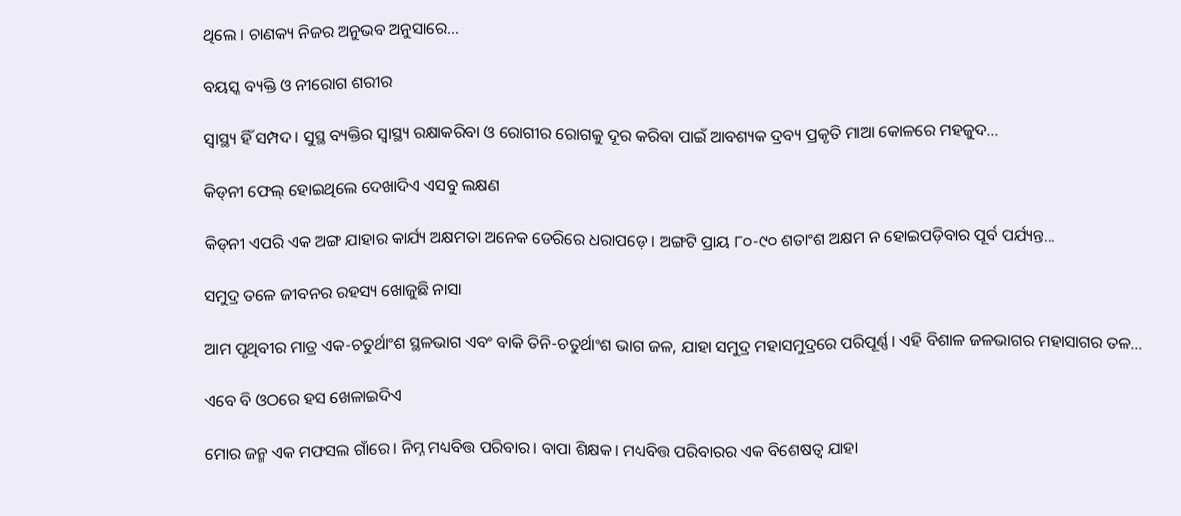ଥିଲେ । ଚାଣକ୍ୟ ନିଜର ଅନୁଭବ ଅନୁସାରେ...

ବୟସ୍କ ବ୍ୟକ୍ତି ଓ ନୀରୋଗ ଶରୀର

ସ୍ବାସ୍ଥ୍ୟ ହିଁ ସମ୍ପଦ। ସୁସ୍ଥ ବ୍ୟକ୍ତିର ସ୍ବାସ୍ଥ୍ୟ ରକ୍ଷାକରିବା ଓ ରୋଗୀର ରୋଗକୁ ଦୂର କରିବା ପାଇଁ ଆବଶ୍ୟକ ଦ୍ରବ୍ୟ ପ୍ରକୃତି ମାଆ କୋଳରେ ମହଜୁଦ...

କିଡ୍‌ନୀ ଫେଲ୍‌ ହୋଇଥିଲେ ଦେଖାଦିଏ ଏସବୁ ଲକ୍ଷଣ

କିଡ୍‌ନୀ ଏପରି ଏକ ଅଙ୍ଗ ଯାହାର କାର୍ଯ୍ୟ ଅକ୍ଷମତା ଅନେକ ଡେରିରେ ଧରାପଡ଼େ। ଅଙ୍ଗଟି ପ୍ରାୟ ୮୦-୯୦ ଶତାଂଶ ଅକ୍ଷମ ନ ହୋଇପଡ଼ିବାର ପୂର୍ବ ପର୍ଯ୍ୟନ୍ତ...

ସମୁଦ୍ର ତଳେ ଜୀବନର ରହସ୍ୟ ଖୋଜୁଛି ନାସା

ଆମ ପୃଥିବୀର ମାତ୍ର ଏକ-ଚତୁର୍ଥାଂଶ ସ୍ଥଳଭାଗ ଏବଂ ବାକି ତିନି-ଚତୁର୍ଥାଂଶ ଭାଗ ଜଳ, ଯାହା ସମୁଦ୍ର ମହାସମୁଦ୍ରରେ ପରିପୂର୍ଣ୍ଣ। ଏହି ବିଶାଳ ଜଳଭାଗର ମହାସାଗର ତଳ...

ଏବେ ବି ଓଠରେ ହସ ଖେଳାଇଦିଏ

ମୋର ଜନ୍ମ ଏକ ମଫସଲ ଗାଁରେ। ନିମ୍ନ ମଧ୍ୟବିତ୍ତ ପରିବାର। ବାପା ଶିକ୍ଷକ। ମଧ୍ୟବିତ୍ତ ପରିବାରର ଏକ ବିଶେଷତ୍ୱ ଯାହା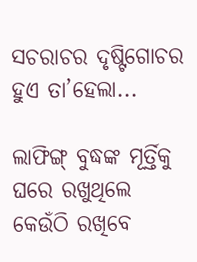ସଚରାଚର ଦୃଷ୍ଟିଗୋଚର ହୁଏ ତା’ହେଲା...

ଲାଫିଙ୍ଗ୍‌ ବୁଦ୍ଧଙ୍କ ମୂର୍ତ୍ତିକୁ ଘରେ ରଖୁଥିଲେ କେଉଁଠି ରଖିବେ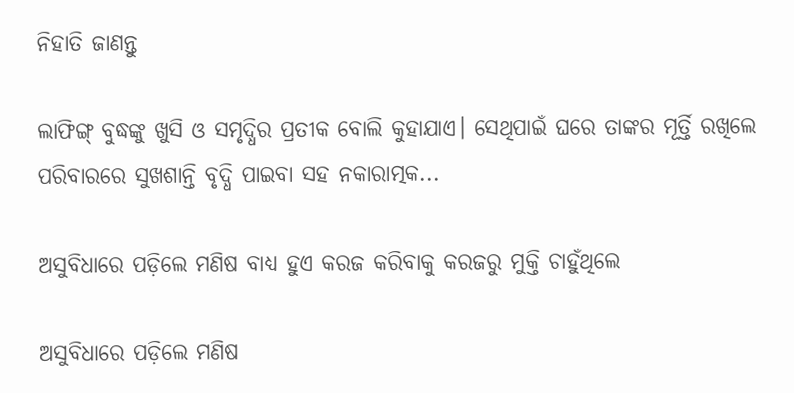ନିହାତି ଜାଣନ୍ତୁ

ଲାଫିଙ୍ଗ୍‌ ବୁଦ୍ଧଙ୍କୁ ଖୁସି ଓ ସମୃଦ୍ଧିର ପ୍ରତୀକ ବୋଲି କୁହାଯାଏ। ସେଥିପାଇଁ ଘରେ ତାଙ୍କର ମୂର୍ତ୍ତି ରଖିଲେ ପରିବାରରେ ସୁଖଶାନ୍ତି ବୃଦ୍ଧି ପାଇବା ସହ ନକାରାତ୍ମକ...

ଅସୁବିଧାରେ ପଡ଼ିଲେ ମଣିଷ ବାଧ୍ୟ ହୁଏ କରଜ କରିବାକୁ କରଜରୁ ମୁକ୍ତି ଚାହୁଁଥିଲେ

ଅସୁବିଧାରେ ପଡ଼ିଲେ ମଣିଷ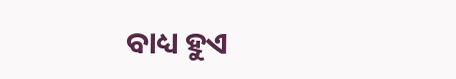ବାଧ୍ୟ ହୁଏ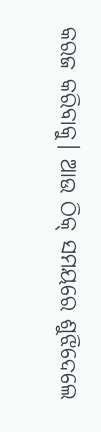କରଜ କରିବାକୁ। ଆଉ ଠିକ୍‌ ସମୟରେ ଶୁଝିଦେଲେ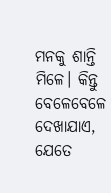ମନକୁ ଶାନ୍ତି ମିଳେ। କିନ୍ତୁ ବେଳେବେଳେ ଦେଖାଯାଏ, ଯେତେ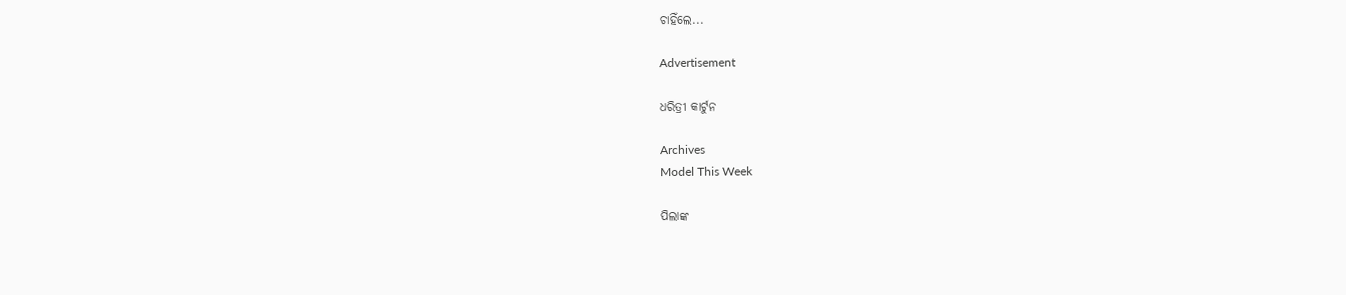ଚାହିଁଲେ...

Advertisement

ଧରିତ୍ରୀ କାର୍ଟୁନ

Archives
Model This Week

ପିଲାଙ୍କ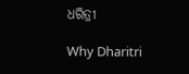ଧରିତ୍ରୀ

Why Dharitri